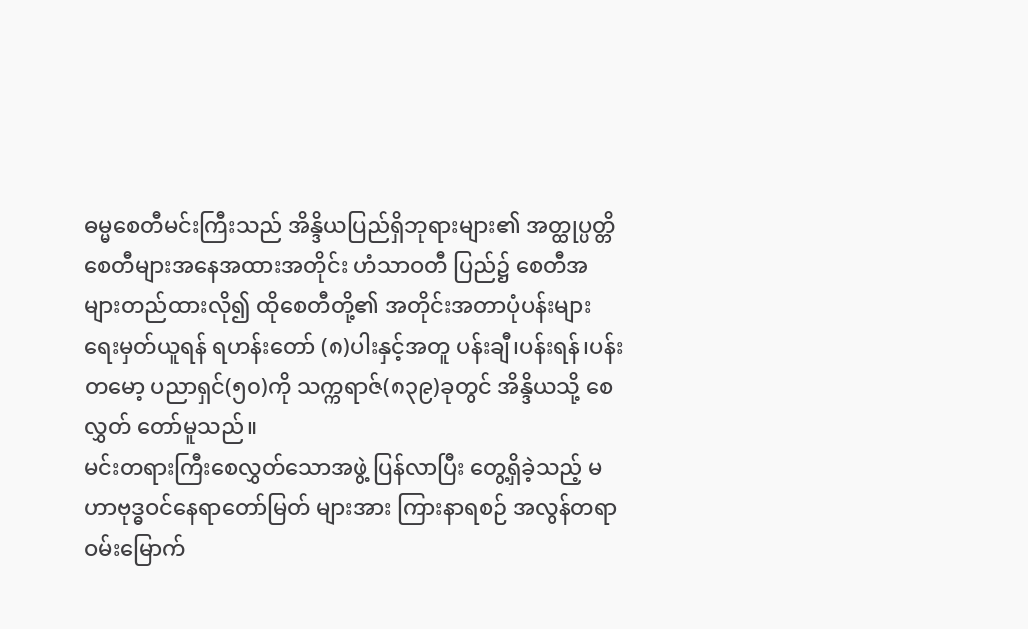ဓမ္မစေတီမင်းကြီးသည် အိန္ဒိယပြည်ရှိဘုရားများ၏ အတ္ထုပ္ပတ္တိစေတီများအနေအထားအတိုင်း ဟံသာဝတီ ပြည်၌ စေတီအများတည်ထားလို၍ ထိုစေတီတို့၏ အတိုင်းအတာပုံပန်းများ ရေးမှတ်ယူရန် ရဟန်းတော် (၈)ပါးနှင့်အတူ ပန်းချီ၊ပန်းရန်၊ပန်းတမော့ ပညာရှင်(၅၀)ကို သက္ကရာဇ်(၈၃၉)ခုတွင် အိန္ဒိယသို့ စေလွှတ် တော်မူသည်။
မင်းတရားကြီးစေလွှတ်သောအဖွဲ့ ပြန်လာပြီး တွေ့ရှိခဲ့သည့် မဟာဗုဒ္ဓဝင်နေရာတော်မြတ် များအား ကြားနာရစဉ် အလွန်တရာဝမ်းမြောက်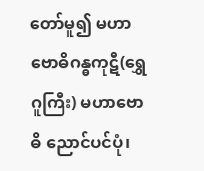တော်မူ၍ မဟာဗောဓိဂန္ဓကုဋီ(ရွှေဂူကြီး) မဟာဗောဓိ ညောင်ပင်ပုံ၊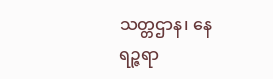သတ္တဌာန၊ နေရဉ္ဇရာ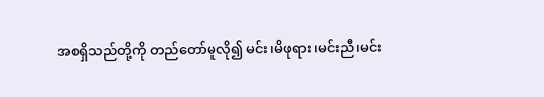အစရှိသည်တို့ကို တည်တော်မူလို၍ မင်း၊မိဖုရား၊မင်းညီ၊မင်း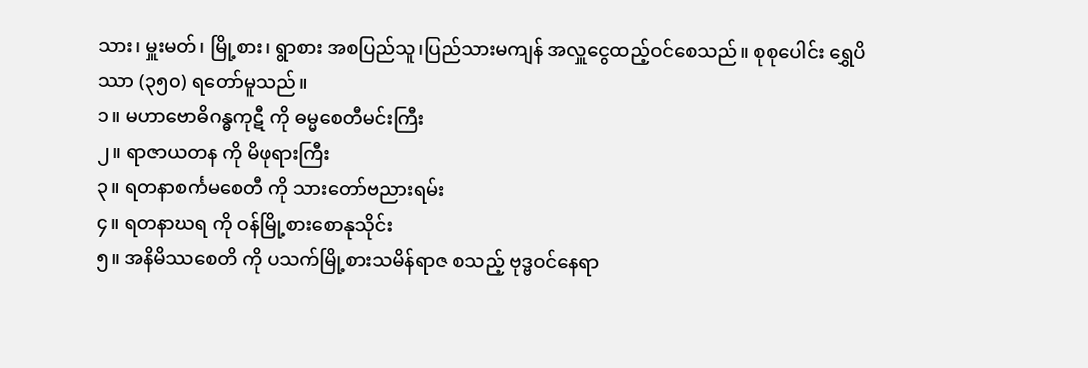သား၊ မှူးမတ်၊ မြို့စား၊ ရွာစား အစပြည်သူ၊ပြည်သားမကျန် အလှူငွေထည့်ဝင်စေသည်။ စုစုပေါင်း ရွှေပိဿာ (၃၅၀) ရတော်မူသည်။
၁။ မဟာဗောဓိဂန္ဓကုဋီ ကို ဓမ္မစေတီမင်းကြီး
၂။ ရာဇာယတန ကို မိဖုရားကြီး
၃။ ရတနာစင်္ကမစေတီ ကို သားတော်ဗညားရမ်း
၄။ ရတနာဃရ ကို ဝန်မြို့စားစောနုသိုင်း
၅။ အနိမိဿစေတိ ကို ပသက်မြို့စားသမိန်ရာဇ စသည့် ဗုဒ္ဗဝင်နေရာ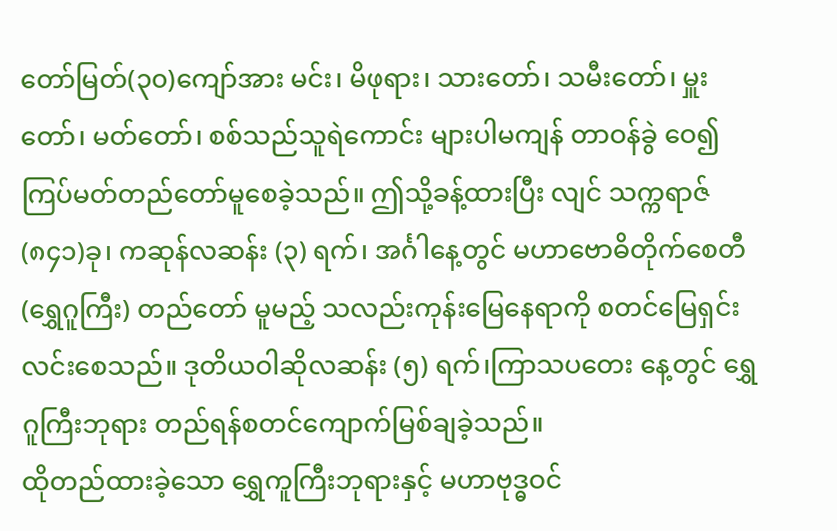တော်မြတ်(၃၀)ကျော်အား မင်း၊ မိဖုရား၊ သားတော်၊ သမီးတော်၊ မှူးတော်၊ မတ်တော်၊ စစ်သည်သူရဲကောင်း များပါမကျန် တာဝန်ခွဲ ဝေ၍ ကြပ်မတ်တည်တော်မူစေခဲ့သည်။ ဤသို့ခန့်ထားပြီး လျင် သက္ကရာဇ်(၈၄၁)ခု၊ ကဆုန်လဆန်း (၃) ရက်၊ အင်္ဂါနေ့တွင် မဟာဗောဓိတိုက်စေတီ(ရွှေဂူကြီး) တည်တော် မူမည့် သလည်းကုန်းမြေနေရာကို စတင်မြေရှင်းလင်းစေသည်။ ဒုတိယဝါဆိုလဆန်း (၅) ရက်၊ကြာသပတေး နေ့တွင် ရွှေဂူကြီးဘုရား တည်ရန်စတင်ကျောက်မြစ်ချခဲ့သည်။
ထိုတည်ထားခဲ့သော ရွှေကူကြီးဘုရားနှင့် မဟာဗုဒ္ဓဝင်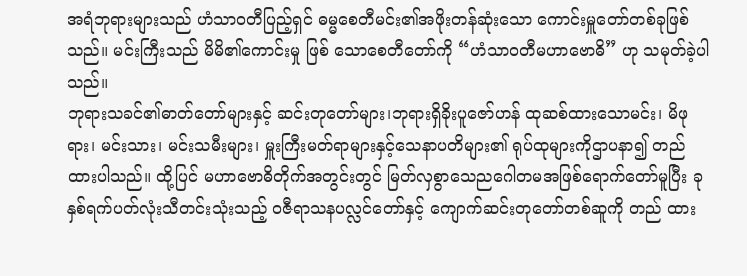အရံဘုရားများသည် ဟံသာဝတီပြည့်ရှင် ဓမ္မစေတီမင်း၏အဖိုးတန်ဆုံးသော ကောင်းမှူတော်တစ်ခုဖြစ်သည်။ မင်းကြီးသည် မိမိ၏ကောင်းမှု ဖြစ် သောစေတီတော်ကို “ဟံသာဝတီမဟာဗောဓိ” ဟု သမုတ်ခဲ့ပါသည်။
ဘုရားသခင်၏ဓာတ်တော်များနှင့် ဆင်းတုတော်များ၊ဘုရားရှိခိုးပူဇော်ဟန် ထုဆစ်ထားသောမင်း၊ မိဖုရား၊ မင်းသား၊ မင်းသမီးများ၊ မှူးကြီးမတ်ရာများနှင့်သေနာပတိများ၏ ရုပ်ထုများကိုဌာပနာ၍ တည် ထားပါသည်။ ထို့ပြင် မဟာဗောဓိတိုက်အတွင်းတွင် မြတ်လှစွာသေညဂေါတမအဖြစ်ရောက်တော်မူပြီး ခုနှစ်ရက်ပတ်လုံးသီတင်းသုံးသည့် ဝဇီရာသနပလ္လင်တော်နှင့် ကျောက်ဆင်းတုတော်တစ်ဆူကို တည် ထား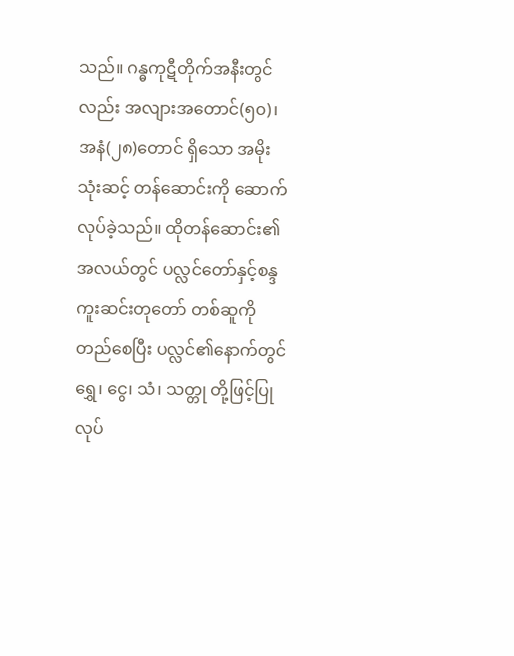သည်။ ဂန္ဓကုဋီတိုက်အနီးတွင်လည်း အလျားအတောင်(၅၀)၊ အနံ(၂၈)တောင် ရှိသော အမိုးသုံးဆင့် တန်ဆောင်းကို ဆောက်လုပ်ခဲ့သည်။ ထိုတန်ဆောင်း၏အလယ်တွင် ပလ္လင်တော်နှင့်စန္ဒကူးဆင်းတုတော် တစ်ဆူကို တည်စေပြီး ပလ္လင်၏နောက်တွင် ရွှေ၊ ငွေ၊ သံ၊ သတ္တု တို့ဖြင့်ပြုလုပ်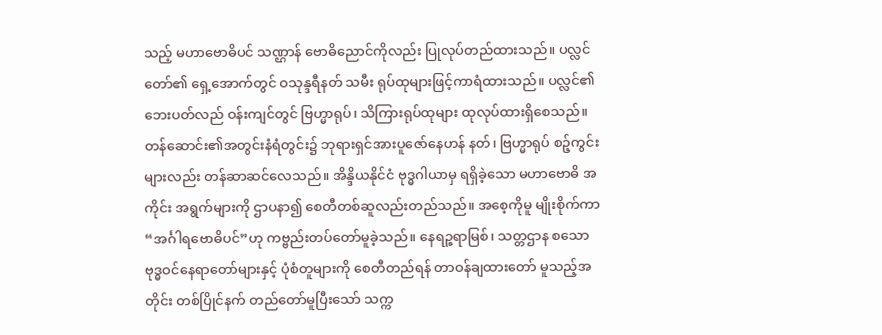သည့် မဟာဗောဓိပင် သဏ္ဌာန် ဗောဓိညောင်ကိုလည်း ပြုလုပ်တည်ထားသည်။ ပလ္လင်တော်၏ ရှေ့အောက်တွင် ဝသုန္ဒရီနတ် သမီး ရုပ်ထုများဖြင့်ကာရံထားသည်။ ပလ္လင်၏ဘေးပတ်လည် ဝန်းကျင်တွင် ဗြဟ္မာရုပ်၊ သိကြားရုပ်ထုများ ထုလုပ်ထားရှိစေသည်။ တန်ဆောင်း၏အတွင်းနံရံတွင်း၌ ဘုရားရှင်အားပူဇော်နေဟန် နတ်၊ ဗြဟ္မာရုပ် စဉ့်ကွင်းများလည်း တန်ဆာဆင်လေသည်။ အိန္ဒိယနိုင်ငံ ဗုဒ္ဓဂါယာမှ ရရှိခဲ့သော မဟာဗောဓိ အကိုင်း အရွက်များကို ဌာပနာ၍ စေတီတစ်ဆူလည်းတည်သည်။ အစေ့ကိုမူ မျိုးစိုက်ကာ “အင်္ဂါရဗောဓိပင်”ဟု ကဗ္ဗည်းတပ်တော်မူခဲ့သည်။ နေရဉ္ဇရာမြစ်၊ သတ္တဌာန စသော ဗုဒ္ဓဝင်နေရာတော်များနှင့် ပုံစံတူများကို စေတီတည်ရန် တာဝန်ချထားတော် မူသည့်အတိုင်း တစ်ပြိုင်နက် တည်တော်မူပြီးသော် သက္က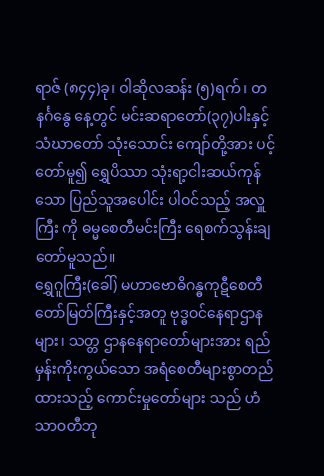ရာဇ် (၈၄၄)ခု၊ ဝါဆိုလဆန်း (၅)ရက်၊ တနင်္ဂနွေ နေ့တွင် မင်းဆရာတော်(၃၇)ပါးနှင့် သံဃာတော် သုံးသောင်း ကျော်တို့အား ပင့်တော်မူ၍ ရွှေပိဿာ သုံးရာ့ငါးဆယ်ကုန်သော ပြည်သူအပေါင်း ပါဝင်သည့် အလှူကြီး ကို ဓမ္မစေတီမင်းကြီး ရေစက်သွန်းချတော်မူသည်။
ရွှေဂူကြီး(ခေါ်) မဟာဗောဓိဂန္ဓကုဋီစေတီတော်မြတ်ကြီးနှင့်အတူ ဗုဒ္ဓဝင်နေရာဌာနများ၊ သတ္တ ဌာနနေရာတော်များအား ရည်မှန်းကိုးကွယ်သော အရံစေတီများစွာတည်ထားသည့် ကောင်းမှုတော်များ သည် ဟံသာဝတီဘု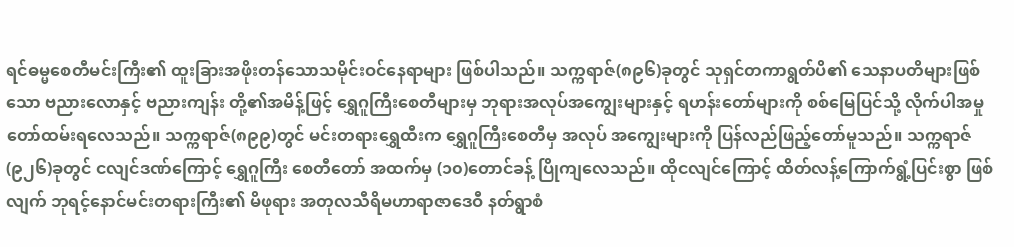ရင်ဓမ္မစေတီမင်းကြီး၏ ထူးခြားအဖိုးတန်သောသမိုင်းဝင်နေရာများ ဖြစ်ပါသည်။ သက္ကရာဇ်(၈၉၆)ခုတွင် သုရှင်တကာရွတ်ပိ၏ သေနာပတိများဖြစ်သော ဗညားလောနှင့် ဗညားကျန်း တို့၏အမိန့်ဖြင့် ရွှေဂူကြီးစေတီများမှ ဘုရားအလုပ်အကျွေးများနှင့် ရဟန်းတော်များကို စစ်မြေပြင်သို့ လိုက်ပါအမှုတော်ထမ်းရလေသည်။ သက္ကရာဇ်(၈၉၉)တွင် မင်းတရားရွှေထီးက ရွှေဂူကြီးစေတီမှ အလုပ် အကျွေးများကို ပြန်လည်ဖြည့်တော်မူသည်။ သက္ကရာဇ်(၉၂၆)ခုတွင် ငလျင်ဒဏ်ကြောင့် ရွှေဂူကြီး စေတီတော် အထက်မှ (၁၀)တောင်ခန့် ပြိုကျလေသည်။ ထိုငလျင်ကြောင့် ထိတ်လန့်ကြောက်ရွံ့ပြင်းစွာ ဖြစ်လျက် ဘုရင့်နောင်မင်းတရားကြီး၏ မိဖုရား အတုလသီရိမဟာရာဇာဒေဝီ နတ်ရွာစံ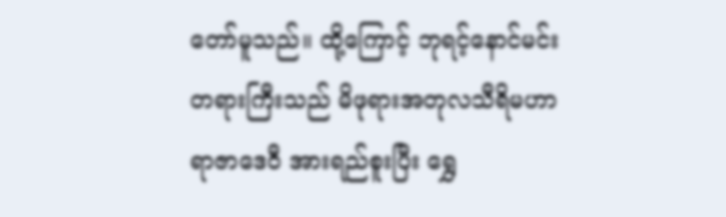တော်မူသည်။ ထို့ကြောင့် ဘုရင့်နောင်မင်းတရားကြီးသည် မိဖုရားအတုလသီရိမဟာရာဇာဒေဝီ အားရည်စူးပြီး ရွှေ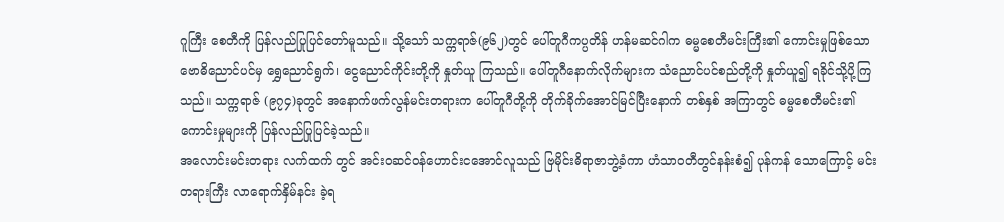ဂူကြီး စေတီကို ပြန်လည်ပြုပြင်တော်မူသည်။ သို့သော် သက္ကရာဇ်(၉၆၂)တွင် ပေါ်တူဂီကပ္ပတိန် ဟန်မဆင်ဂါက ဓမ္မစေတီမင်းကြီး၏ ကောင်းမှုဖြစ်သော ဗောဓိညောင်ပင်မှ ရွှေညောင်ရွက်၊ ငွေညောင်ကိုင်းတို့ကို နှုတ်ယူ ကြသည်။ ပေါ်တူဂီနောက်လိုက်များက သံညောင်ပင်စည်တို့ကို နှုတ်ယူ၍ ရခိုင်သို့ပို့ကြသည်။ သက္ကရာဇ် (၉၇၄)ခုတွင် အနောက်ဖက်လွန်မင်းတရားက ပေါ်တူဂီတို့ကို တိုက်ခိုက်အောင်မြင်ပြီးနောက် တစ်နှစ် အကြာတွင် ဓမ္မစေတီမင်း၏ကောင်းမှုများကို ပြန်လည်ပြုပြင်ခဲ့သည်။
အလောင်းမင်းတရား လက်ထက် တွင် အင်းဝဆင်ဝန်ဟောင်းငအောင်လူသည် ဗြမိုင်းဓိရာဇာဘွဲ့ခံကာ ဟံသာဝတီတွင်နန်းစံ၍ ပုန်ကန် သောကြောင့် မင်းတရားကြီး လာရောက်နှိမ်နင်း ခဲ့ရ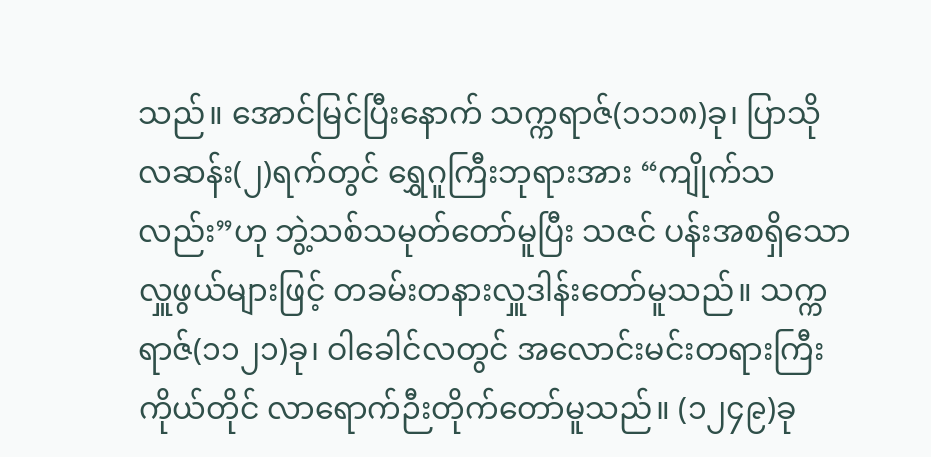သည်။ အောင်မြင်ပြီးနောက် သက္ကရာဇ်(၁၁၁၈)ခု၊ ပြာသိုလဆန်း(၂)ရက်တွင် ရွှေဂူကြီးဘုရားအား “ကျိုက်သလည်း”ဟု ဘွဲ့သစ်သမုတ်တော်မူပြီး သဇင် ပန်းအစရှိသော လှူဖွယ်များဖြင့် တခမ်းတနားလှူဒါန်းတော်မူသည်။ သက္ကရာဇ်(၁၁၂၁)ခု၊ ဝါခေါင်လတွင် အလောင်းမင်းတရားကြီးကိုယ်တိုင် လာရောက်ဉီးတိုက်တော်မူသည်။ (၁၂၄၉)ခု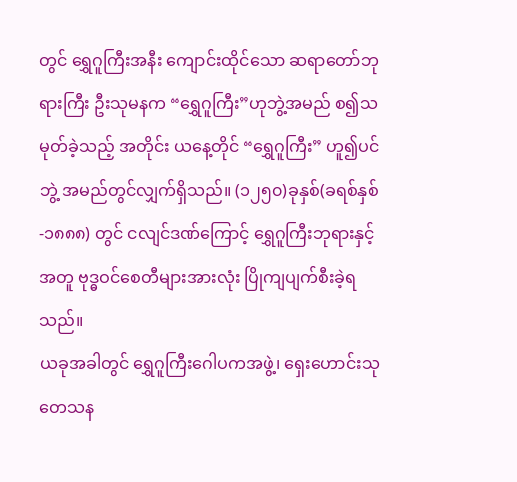တွင် ရွှေဂူကြီးအနီး ကျောင်းထိုင်သော ဆရာတော်ဘုရားကြီး ဦးသုမနက “ရွှေဂူကြီး”ဟုဘွဲ့အမည် စ၍သမုတ်ခဲ့သည့် အတိုင်း ယနေ့တိုင် “ရွှေဂူကြီး” ဟူ၍ပင် ဘွဲ့ အမည်တွင်လျှက်ရှိသည်။ (၁၂၅၀)ခုနှစ်(ခရစ်နှစ်-၁၈၈၈) တွင် ငလျင်ဒဏ်ကြောင့် ရွှေဂူကြီးဘုရားနှင့်အတူ ဗုဒ္ဓဝင်စေတီများအားလုံး ပြိုကျပျက်စီးခဲ့ရသည်။
ယခုအခါတွင် ရွှေဂူကြီးဂေါပကအဖွဲ့၊ ရှေးဟောင်းသုတေသန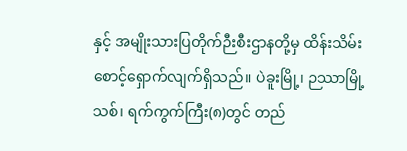နှင့် အမျိုးသားပြတိုက်ဉီးစီးဌာနတို့မှ ထိန်းသိမ်းစောင့်ရှောက်လျက်ရှိသည်။ ပဲခူးမြို့၊ ဉဿာမြို့သစ်၊ ရက်ကွက်ကြီး(၈)တွင် တည်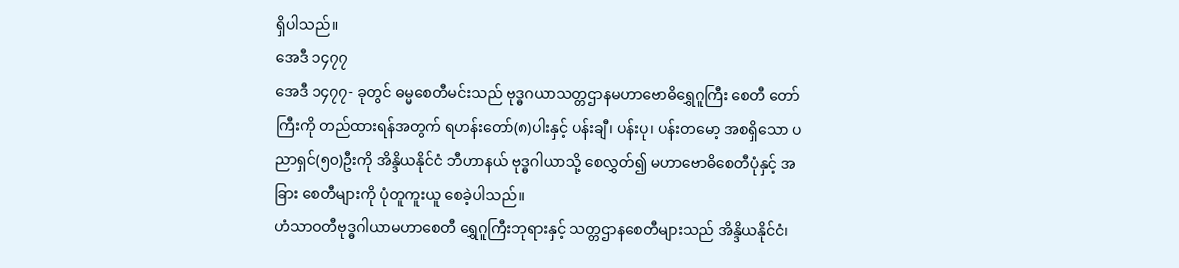ရှိပါသည်။
အေဒီ ၁၄၇၇
အေဒီ ၁၄၇၇- ခုတွင် ဓမ္မစေတီမင်းသည် ဗုဒ္ဓဂယာသတ္တဌာနမဟာဗောဓိရွှေဂူကြီး စေတီ တော်ကြီးကို တည်ထားရန်အတွက် ရဟန်းတော်(၈)ပါးနှင့် ပန်းချီ၊ ပန်းပု၊ ပန်းတမော့ အစရှိသော ပညာရှင်(၅၀)ဦးကို အိန္ဒိယနိုင်ငံ ဘီဟာနယ် ဗုဒ္ဓဂါယာသို့ စေလွှတ်၍ မဟာဗောဓိစေတီပုံနှင့် အခြား စေတီများကို ပုံတူကူးယူ စေခဲ့ပါသည်။
ဟံသာဝတီဗုဒ္ဓဂါယာမဟာစေတီ ရွှေဂူကြီးဘုရားနှင့် သတ္တဌာနစေတီများသည် အိန္ဒိယနိုင်ငံ၊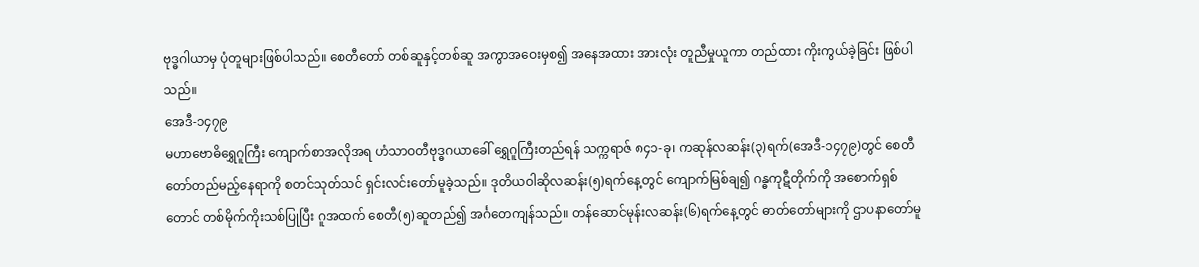ဗုဒ္ဓဂါယာမှ ပုံတူများဖြစ်ပါသည်။ စေတီတော် တစ်ဆူနှင့်တစ်ဆူ အကွာအဝေးမှစ၍ အနေအထား အားလုံး တူညီမှုယူကာ တည်ထား ကိုးကွယ်ခဲ့ခြင်း ဖြစ်ပါသည်။
အေဒီ-၁၄၇၉
မဟာဗောဓိရွှေဂူကြီး ကျောက်စာအလိုအရ ဟံသာဝတီဗုဒ္ဓဂယာခေါ် ရွှေဂူကြီးတည်ရန် သက္ကရာဇ် ၈၄၁-ခု၊ ကဆုန်လဆန်း(၃)ရက်(အေဒီ-၁၄၇၉)တွင် စေတီတော်တည်မည့်နေရာကို စတင်သုတ်သင် ရှင်းလင်းတော်မူခဲ့သည်။ ဒုတိယဝါဆိုလဆန်း(၅)ရက်နေ့တွင် ကျောက်မြစ်ချ၍ ဂန္ဓကုဋီတိုက်ကို အစောက်ရှစ်တောင် တစ်မိုက်ကိုးသစ်ပြုပြီး ဂူအထက် စေတီ(၅)ဆူတည်၍ အင်္ဂတေကျန်သည်။ တန်ဆောင်မုန်းလဆန်း(၆)ရက်နေ့တွင် ဓာတ်တော်များကို ဌာပနာတော်မူ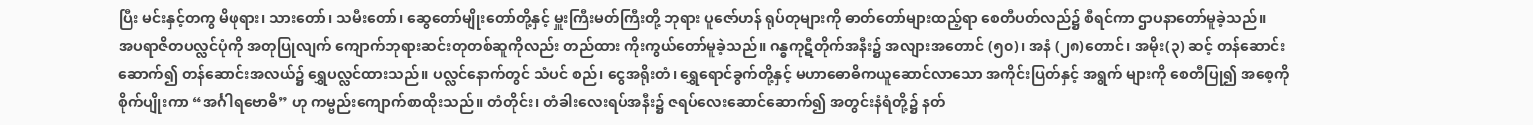ပြီး မင်းနှင့်တကွ မိဖုရား၊ သားတော်၊ သမီးတော်၊ ဆွေတော်မျိုးတော်တို့နှင့် မှူးကြီးမတ်ကြီးတို့ ဘုရား ပူဇော်ဟန် ရုပ်တုများကို ဓာတ်တော်များထည့်ရာ စေတီပတ်လည်၌ စီရင်ကာ ဌာပနာတော်မူခဲ့သည်။
အပရာဇိတပလ္လင်ပုံကို အတုပြုလျက် ကျောက်ဘုရားဆင်းတုတစ်ဆူကိုလည်း တည်ထား ကိုးကွယ်တော်မူခဲ့သည်။ ဂန္ဓကုဋီတိုက်အနီး၌ အလျားအတောင် (၅၀)၊ အနံ (၂၈)တောင်၊ အမိုး(၃) ဆင့် တန်ဆောင်းဆောက်၍ တန်ဆောင်းအလယ်၌ ရွှေပလ္လင်ထားသည်။ ပလ္လင်နောက်တွင် သံပင် စည်၊ ငွေအရိုးတံ၊ ရွှေရောင်ခွက်တို့နှင့် မဟာဓောဓိကယူဆောင်လာသော အကိုင်းပြတ်နှင့် အရွက် များကို စေတီပြု၍ အစေ့ကိုစိုက်ပျိုးကာ “အင်္ဂါရဗောဓိ” ဟု ကမ္ဗည်းကျောက်စာထိုးသည်။ တံတိုင်း၊ တံခါးလေးရပ်အနီး၌ ဇရပ်လေးဆောင်ဆောက်၍ အတွင်းနံရံတို့၌ နတ်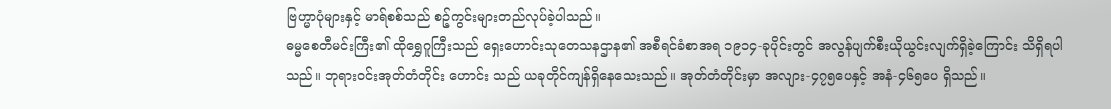ဗြဟ္မာပုံများနှင့် မာရ်စစ်သည် စဉ့်ကွင်းများတည်လုပ်ခဲ့ပါသည်။
ဓမ္မစေတီမင်းကြီး၏ ထိုရွှေဂူကြီးသည် ရှေးဟောင်းသုတေသနဌာန၏ အစီရင်ခံစာအရ ၁၉၁၄-ခုပိုင်းတွင် အလွန်ပျက်စီးယိုယွင်းလျက်ရှိခဲ့ကြောင်း သိရှိရပါသည်။ ဘုရားဝင်းအုတ်တံတိုင်း ဟောင်း သည် ယခုတိုင်ကျန်ရှိနေသေးသည်။ အုတ်တံတိုင်းမှာ အလျား-၄၇၅ပေနှင့် အနံ-၄၆၅ပေ ရှိသည်။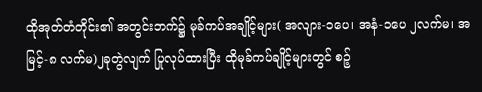ထိုအုတ်တံတိုင်း၏ အတွင်းဘက်၌ မုခ်ကပ်အချိုင့်များ( အလျား-၁ပေ၊ အနံ-၁ပေ ၂လက်မ၊ အမြင့်-၈ လက်မ)၂ခုတွဲလျက် ပြုလုပ်ထားပြီး ထိုမုခ်ကပ်ချိုင့်များတွင် စဉ့်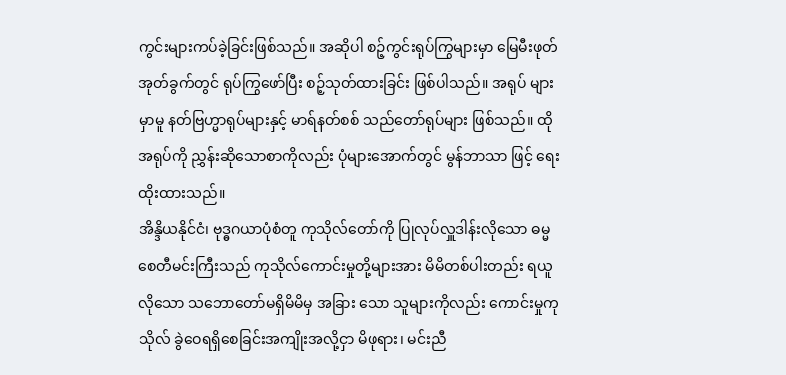ကွင်းများကပ်ခဲ့ခြင်းဖြစ်သည်။ အဆိုပါ စဉ့်ကွင်းရုပ်ကြွများမှာ မြေမီးဖုတ် အုတ်ခွက်တွင် ရုပ်ကြွဖော်ပြီး စဉ့်သုတ်ထားခြင်း ဖြစ်ပါသည်။ အရုပ် များမှာမူ နတ်ဗြဟ္မာရုပ်များနှင့် မာရ်နတ်စစ် သည်တော်ရုပ်များ ဖြစ်သည်။ ထိုအရုပ်ကို ညွှန်းဆိုသောစာကိုလည်း ပုံများအောက်တွင် မွန်ဘာသာ ဖြင့် ရေးထိုးထားသည်။
အိန္ဒိယနိုင်ငံ၊ ဗုဒ္ဓဂယာပုံစံတူ ကုသိုလ်တော်ကို ပြုလုပ်လှူဒါန်းလိုသော ဓမ္မစေတီမင်းကြီးသည် ကုသိုလ်ကောင်းမှုတို့များအား မိမိတစ်ပါးတည်း ရယူလိုသော သဘောတော်မရှိမိမိမှ အခြား သော သူများကိုလည်း ကောင်းမှုကုသိုလ် ခွဲဝေရရှိစေခြင်းအကျိုးအလို့ငှာ မိဖုရား၊ မင်းညီ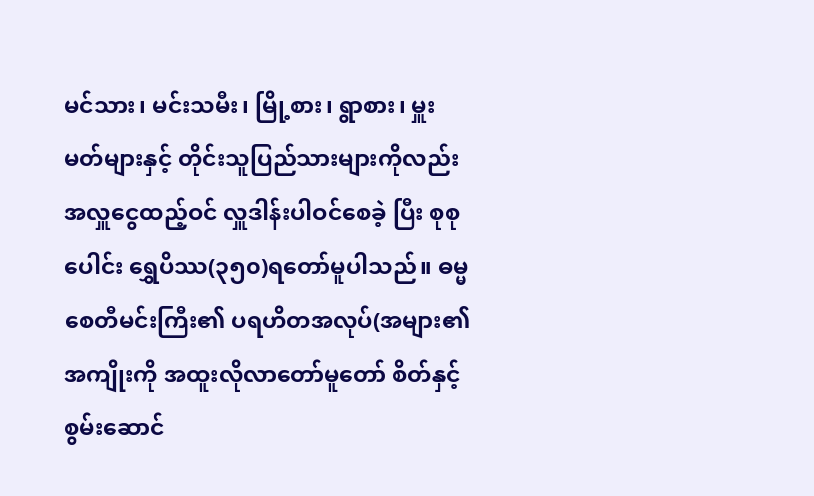မင်သား၊ မင်းသမီး၊ မြို့စား၊ ရွာစား၊ မှူးမတ်များနှင့် တိုင်းသူပြည်သားများကိုလည်း အလှူငွေထည့်ဝင် လှူဒါန်းပါဝင်စေခဲ့ ပြီး စုစုပေါင်း ရွှေပိဿ(၃၅၀)ရတော်မူပါသည်။ ဓမ္မစေတီမင်းကြီး၏ ပရဟိတအလုပ်(အများ၏ အကျိုးကို အထူးလိုလာတော်မူတော် စိတ်နှင့် စွမ်းဆောင်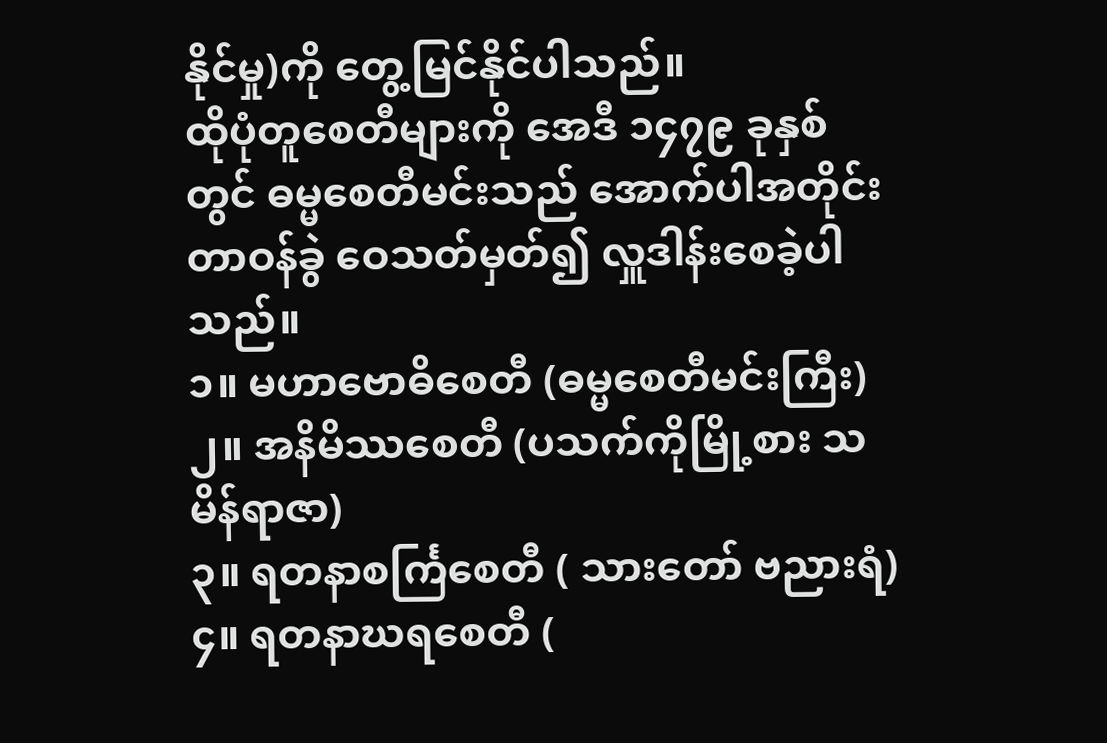နိုင်မှု)ကို တွေ့မြင်နိုင်ပါသည်။
ထိုပုံတူစေတီများကို အေဒီ ၁၄၇၉ ခုနှစ်တွင် ဓမ္မစေတီမင်းသည် အောက်ပါအတိုင်း တာဝန်ခွဲ ဝေသတ်မှတ်၍ လှူဒါန်းစေခဲ့ပါသည်။
၁။ မဟာဗောဓိစေတီ (ဓမ္မစေတီမင်းကြီး)
၂။ အနိမိဿစေတီ (ပသက်ကိုမြို့စား သမိန်ရာဇာ)
၃။ ရတနာစင်္ကြစေတီ ( သားတော် ဗညားရံ)
၄။ ရတနာဃရစေတီ (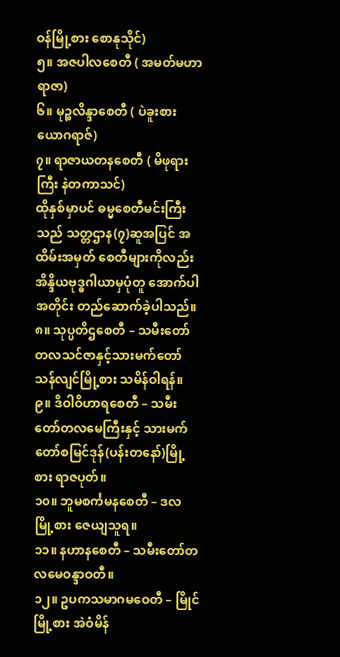ဝန်မြို့စား စောနုသိုင်)
၅။ အဇပါလစေတီ ( အမတ်မဟာရာဇာ)
၆။ မုဉ္စလိန္ဒာစေတီ ( ပဲခူးစားယောဂရာဇ်)
၇။ ရာဇာယတနစေတီ ( မိဖုရားကြီး နဲတကာသင်)
ထိုနှစ်မှာပင် ဓမ္မစေတီမင်းကြီးသည် သတ္တဌာန(၇)ဆူအပြင် အထိမ်းအမှတ် စေတီများကိုလည်း အိန္ဒိယဗုဒ္ဓဂါယာမှပုံတူ အောက်ပါအတိုင်း တည်ဆောက်ခဲ့ပါသည်။
၈။ သုပ္ပတိဌစေတီ – သမီးတော်တလသင်ဇာနှင့်သားမက်တော်သန်လျင်မြို့စား သမိန်ဝါရန်။
၉။ ဒိဝါဝိဟာရစေတီ – သမီးတော်တလမေကြီးနှင့် သားမက်တော်စမြင်ဒုန်(ပန်းတနော်)မြို့စား ရာဇပုတ်။
၁၀။ ဘူမစင်္ကမနစေတီ – ဒလမြို့စား ဇေယျသူရ။
၁၁။ နဟာနစေတီ – သမီးတော်တလမေဝန္ဒာဝတီ။
၁၂။ ဥပကသမာဂမဝေတီ – မြိုင်မြို့စား အဲဝံမိန်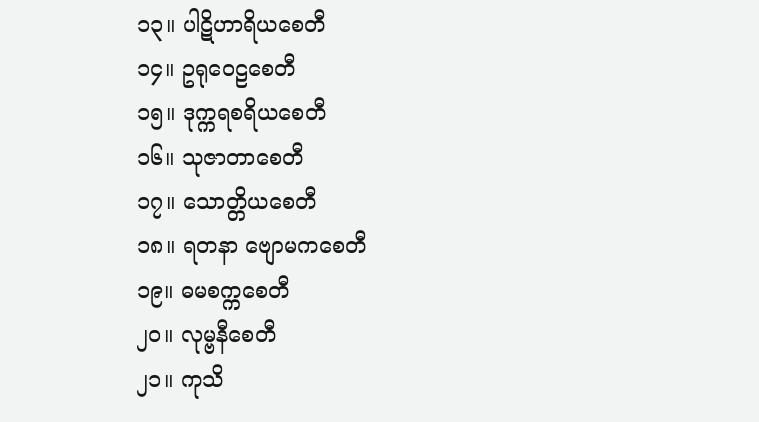၁၃။ ပါဋိဟာရိယစေတီ
၁၄။ ဥရုဝေဠစေတီ
၁၅။ ဒုက္ကရစရိယစေတီ
၁၆။ သုဇာတာစေတီ
၁၇။ သောတ္တိယစေတီ
၁၈။ ရတနာ ဗျောမကစေတီ
၁၉။ ဓမစက္ကစေတီ
၂၀။ လုမ္ဗနီစေတီ
၂၁။ ကုသိ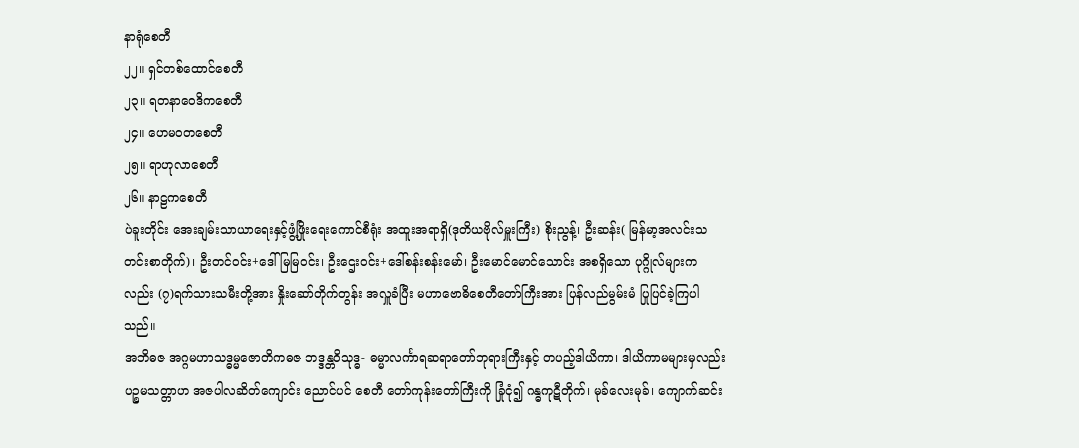နာရုံစေတီ
၂၂။ ရှင်တစ်ထောင်စေတီ
၂၃။ ရတနာဝေဒိကစေတီ
၂၄။ ဟေမဝတစေတီ
၂၅။ ရာဟုလာစေတီ
၂၆။ နာဠကစေတီ
ပဲခူးတိုင်း အေးချမ်းသာယာရေးနှင့်ဖွံ့ဖြိုးရေးကောင်စီရုံး အထူးအရာရှိ(ဒုတိယဗိုလ်မှူးကြီး) စိုးညွန့်၊ ဦးဆန်း( မြန်မာ့အလင်းသတင်းစာတိုက်)၊ ဦးတင်ဝင်း+ဒေါ်မြမြဝင်း၊ ဦးဌေးဝင်း+ဒေါ်စန်းစန်းမော်၊ ဦးမောင်မောင်သောင်း အစရှိသော ပုဂ္ဂိုလ်များကလည်း (၇)ရက်သားသမီးတို့အား နှိုးဆော်တိုက်တွန်း အလှူခံပြီး မဟာဗောဓိစေတီတော်ကြီးအား ပြန်လည်မွမ်းမံ ပြုပြင်ခဲ့ကြပါသည်။
အဘိဓဇ အဂ္ဂမဟာသဒ္ဓမ္မဇောတိကဓဇ ဘဒ္ဒန္တဝိသုဒ္ဓ- ဓမ္မာလင်္ကာရဆရာတော်ဘုရားကြီးနှင့် တပည့်ဒါယိကာ၊ ဒါယိကာမများမှလည်း ပဉ္စမသတ္တာဟ အဇပါလဆိတ်ကျောင်း ညောင်ပင် စေတီ တော်ကုန်းတော်ကြီးကို ခြုံငုံ၍ ဂန္ဓကုဋီတိုက်၊ မုခ်လေးမုခ်၊ ကျောက်ဆင်း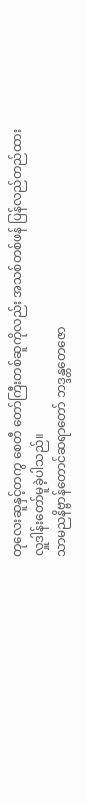တုလေးဆူနှင့်တကွ စေတီ တော်ကြီးတစ်ဆူကိုလည်း အသစ်တစ်ဖန် ပြန်လည်တည်ထား လှူဒါန်းတော်မူခဲ့ပါသည်။
သာမညနိဗ္ဗာန်တောင်ဆရာတော် ဘဒ္ဒန္တတေဇော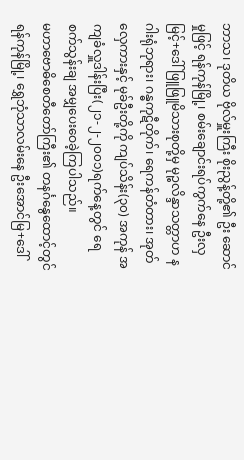ဘာသ၊ ဒုတိယ ဗိုလ်မှူးကြီး စိုးညွန့်တို့၏ ဦး ဆောင်မှုဖြင့် ရန်ကုန်မြို့၊ စမ်းချောင်းရပ်ကွက်နေ ဦးလှမြင့်+ဒေါ်ဖြူဖြူမိသားစုတို့မှ မုဉ္စလိန္ဒာသတ္တာဟ နဂါးရုံဘုရား၊ ဂန္ဓကုဋီတိုက်၊ ရေကန်တံတား၊ အုတ်လှေကားနှင့် မုခ်ဦးတို့ကို ကျပ်သိန်း(၃၀) အကုန် အကျခံလှူဒါန်းပြီး(၂၁-၂-၂၀၀၁)ရက်နေ့တွင် ရေစက်သွန်းချ အမျှပေးဝေခဲ့ကြပါသည်။
မဟာဗောဓိစေတီတော်ကြီး၏ တနင်္ဂနွေထောင့်တွင် ရန်ကုန်မြို့၊ ရွှေဘုံသာလမ်းနေ ဦးအောင်မြ+ဒေါ်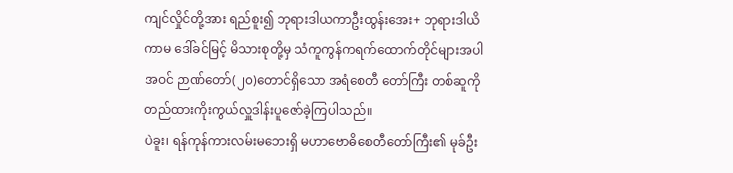ကျင်လှိုင်တို့အား ရည်စူး၍ ဘုရားဒါယကာဦးထွန်းအေး+ ဘုရားဒါယိကာမ ဒေါ်ခင်မြင့် မိသားစုတို့မှ သံကူကွန်ကရက်ထောက်တိုင်များအပါအဝင် ဉာဏ်တော်(၂၀)တောင်ရှိသော အရံစေတီ တော်ကြီး တစ်ဆူကို တည်ထားကိုးကွယ်လှူဒါန်းပူဇော်ခဲ့ကြပါသည်။
ပဲခူး၊ ရန်ကုန်ကားလမ်းမဘေးရှိ မဟာဗောဓိစေတီတော်ကြီး၏ မုခ်ဦး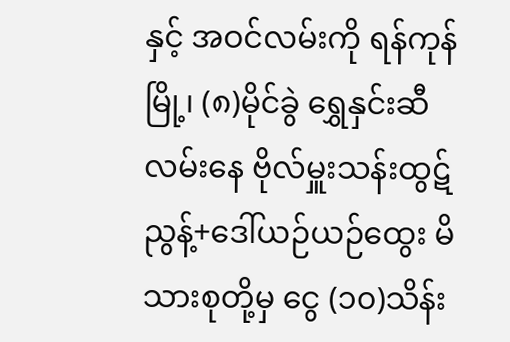နှင့် အဝင်လမ်းကို ရန်ကုန်မြို့၊ (၈)မိုင်ခွဲ ရွှေနှင်းဆီလမ်းနေ ဗိုလ်မှူးသန်းထွဋ်ညွန့်+ဒေါ်ယဉ်ယဉ်ထွေး မိသားစုတို့မှ ငွေ (၁၀)သိန်း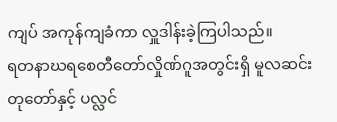ကျပ် အကုန်ကျခံကာ လှူဒါန်းခဲ့ကြပါသည်။
ရတနာဃရစေတီတော်လှိုဏ်ဂူအတွင်းရှိ မူလဆင်းတုတော်နှင့် ပလ္လင်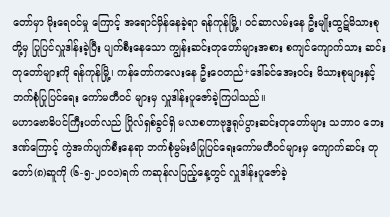တော်မှာ မိုးရေဝင်မှု ကြောင့် အရောင်မှိန်နေခဲ့ရာ ရန်ကုန်မြို့၊ ဝင်ဆာလမ်းနေ ဦးမျိုးထွဋ်မိသားစုတို့မှ ပြုပြင်လှူဒါန်းခဲ့ပြီး ပျက်စီးနေသော ကျွန်းဆင်းတုတော်များအစား စကျင်ကျောက်သား ဆင်းတုတော်များကို ရန်ကုန်မြို့၊ ကန်တော်ကလေးနေ ဦးဝေတည်+ဒေါ်ခင်အေးဝင်း မိသားစုများနှင့် ဘက်စုံပြုပြင်ရေး ကော်မတီဝင် များမှ လှူဒါန်းပူဇော်ခဲ့ကြပါသည်။
မဟာဗောဓိပင်ကြီးပတ်လည် ဂြိုလ်ရှစ်ခွင်ရှိ မလာစတာဗုဒ္ဓရုပ်ပွားဆင်းတုတော်များ သဘာဝ ဘေးဒဏ်ကြောင့် ကွဲအက်ပျက်စီးနေရာ ဘက်စုံမွမ်းမံပြုပြင်ရေးကော်မတီဝင်များမှ ကျောက်ဆင်း တုတော်(၈)ဆူကို (၆-၅-၂၀၀၁)ရက် ကဆုန်လပြည့်နေ့တွင် လှူဒါန်းပူဇော်ခဲ့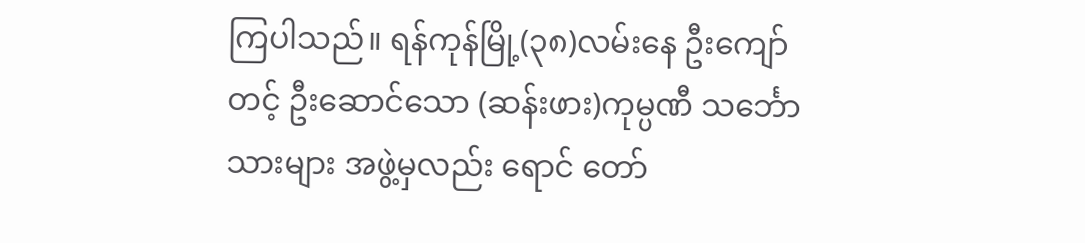ကြပါသည်။ ရန်ကုန်မြို့(၃၈)လမ်းနေ ဦးကျော်တင့် ဦးဆောင်သော (ဆန်းဖား)ကုမ္ပဏီ သင်္ဘောသားများ အဖွဲ့မှလည်း ရောင် တော်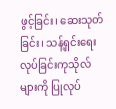ဖွင့်ခြင်း၊ ဆေးသုတ်ခြင်း၊ သန့်ရှင်းရေးလုပ်ခြင်းကုသိုလ်များကို ပြုလုပ်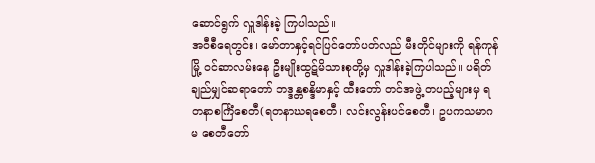ဆောင်ရွက် လှူဒါန်းခဲ့ ကြပါသည်။
အဝီစီရေတွင်း၊ မော်တာနှင့်ရင်ပြင်တော်ပတ်လည် မီးတိုင်များကို ရန်ကုန်မြို့ ဝင်ဆာလမ်းနေ ဦးမျိုးထွဋ်မိသားစုတို့မှ လှူဒါန်းခဲ့ကြပါသည်။ ပရိတ်ချည်မျှင်ဆရာတော် ဘဒ္ဒန္တစန္ဒိမာနှင့် ထီးတော် တင်အဖွဲ့ တပည့်များမှ ရတနာစင်္ကြံစေတီ(ရတနာဃရစေတီ၊ လင်းလွန်းပင်စေတီ၊ ဥပကသမာဂမ စေတီတော်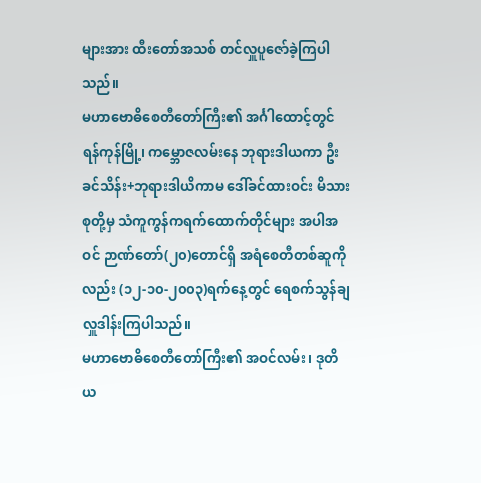များအား ထီးတော်အသစ် တင်လှူပူဇော်ခဲ့ကြပါသည်။
မဟာဗောဓိစေတီတော်ကြီး၏ အင်္ဂါထောင့်တွင် ရန်ကုန်မြို့၊ ကမ္ဘောဇလမ်းနေ ဘုရားဒါယကာ ဦးခင်သိန်း+ဘုရားဒါယိကာမ ဒေါ်ခင်ထားဝင်း မိသားစုတို့မှ သံကူကွန်ကရက်ထောက်တိုင်များ အပါအဝင် ဉာဏ်တော်(၂၀)တောင်ရှိ အရံစေတီတစ်ဆူကိုလည်း (၁၂-၁၀-၂၀၀၃)ရက်နေ့တွင် ရေစက်သွန်ချ လှူဒါန်းကြပါသည်။
မဟာဗောဓိစေတီတော်ကြီး၏ အဝင်လမ်း၊ ဒုတိယ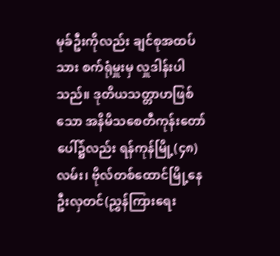မုခ်ဦးကိုလည်း ချင်စုအထပ်သား စက်ရုံမှူးမှ လှူဒါန်းပါသည်။ ဒုတိယသတ္တာဟဖြစ်သော အနိမိသစေတီကုန်းတော်ပေါ်၌လည်း ရန်ကုန်မြို့(၄၈)လမ်း၊ ဗိုလ်တစ်ထောင်မြို့နေ ဦးလှတင်(ညွှန်ကြားရေး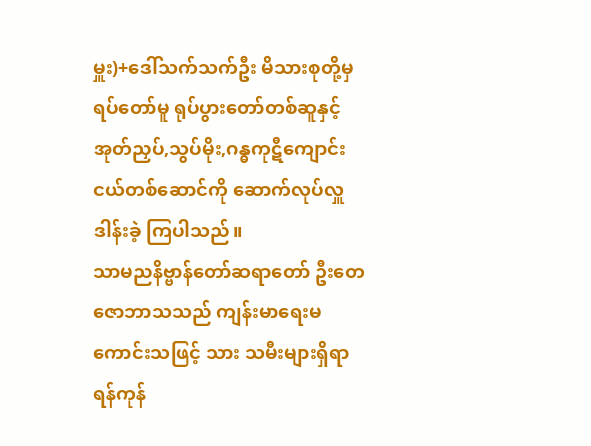မှူး)+ဒေါ်သက်သက်ဦး မိသားစုတို့မှ ရပ်တော်မူ ရုပ်ပွားတော်တစ်ဆူနှင့် အုတ်ညှပ်,သွပ်မိုး,ဂန္ဓကုဋီကျောင်းငယ်တစ်ဆောင်ကို ဆောက်လုပ်လှူဒါန်းခဲ့ ကြပါသည်။
သာမညနိဗ္ဗာန်တော်ဆရာတော် ဦးတေဇောဘာသသည် ကျန်းမာရေးမကောင်းသဖြင့် သား သမီးများရှိရာ ရန်ကုန်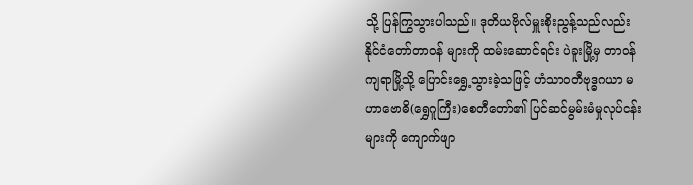သို့ ပြန်ကြွသွားပါသည်။ ဒုတိယဗိုလ်မှူးစိုးညွန့်သည်လည်း နိုင်ငံတော်တာဝန် များကို ထမ်းဆောင်ရင်း ပဲခူးမြို့မှ တာဝန်ကျရာမြို့သို့ ပြောင်းရွှေ့သွားခဲ့သဖြင့် ဟံသာဝတီဗုဒ္ဓဂယာ မဟာဗောဓိ(ရွှေဂူကြီး)စေတီတော်၏ ပြင်ဆင်မွမ်းမံမှုလုပ်ငန်းများကို ကျောက်ဖျာ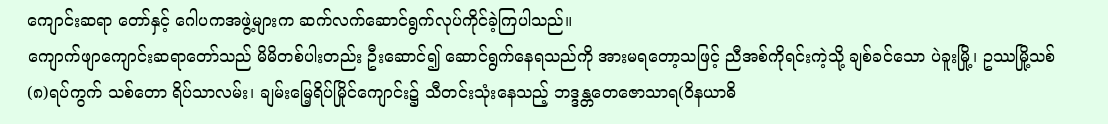ကျောင်းဆရာ တော်နှင့် ဂေါပကအဖွဲ့များက ဆက်လက်ဆောင်ရွက်လုပ်ကိုင်ခဲ့ကြပါသည်။
ကျောက်ဖျာကျောင်းဆရာတော်သည် မိမိတစ်ပါးတည်း ဦးဆောင်၍ ဆောင်ရွက်နေရသည်ကို အားမရတော့သဖြင့် ညီအစ်ကိုရင်းကဲ့သို့ ချစ်ခင်သော ပဲခူးမြို့၊ ဥဿမြို့သစ်(၈)ရပ်ကွက် သစ်တော ရိပ်သာလမ်း၊ ချမ်းမြေ့ရိပ်မြိုင်ကျောင်း၌ သီတင်းသုံးနေသည့် ဘဒ္ဒန္တတေဇောသာရ(ဝိနယာဓိ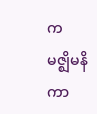က မဇ္ဈိမနိကာ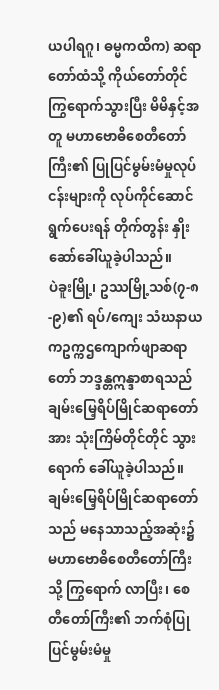ယပါရဂူ၊ ဓမ္မကထိက) ဆရာတော်ထံသို့ ကိုယ်တော်တိုင်ကြွရောက်သွားပြီး မိမိနှင့်အတူ မဟာဗောဓိစေတီတော်ကြီး၏ ပြုပြင်မွမ်းမံမှုလုပ်ငန်းများကို လုပ်ကိုင်ဆောင်ရွက်ပေးရန် တိုက်တွန်း နှိုးဆော်ခေါ်ယူခဲ့ပါသည်။
ပဲခူးမြို့၊ ဥဿမြို့သစ်(၇-၈-၉)၏ ရပ်/ကျေး သံဃနာယကဥက္ကဌကျောက်ဖျာဆရာတော် ဘဒ္ဒန္တဣန္ဒာစာရသည် ချမ်းမြေ့ရိပ်မြိုင်ဆရာတော်အား သုံးကြိမ်တိုင်တိုင် သွားရောက် ခေါ်ယူခဲ့ပါသည်။
ချမ်းမြေ့ရိပ်မြိုင်ဆရာတော်သည် မနေသာသည့်အဆုံး၌ မဟာဗောဓိစေတီတော်ကြီးသို့ ကြွရောက် လာပြီး၊ စေတီတော်ကြီး၏ ဘက်စုံပြုပြင်မွမ်းမံမှု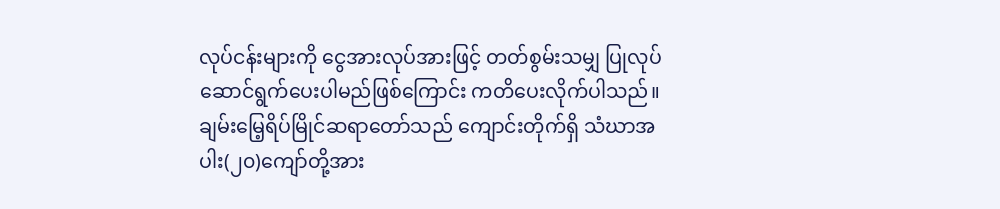လုပ်ငန်းများကို ငွေအားလုပ်အားဖြင့် တတ်စွမ်းသမျှ ပြုလုပ်ဆောင်ရွက်ပေးပါမည်ဖြစ်ကြောင်း ကတိပေးလိုက်ပါသည်။
ချမ်းမြေ့ရိပ်မြိုင်ဆရာတော်သည် ကျောင်းတိုက်ရှိ သံဃာအပါး(၂၀)ကျော်တို့အား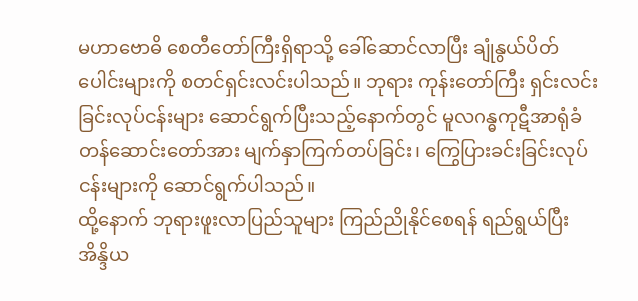မဟာဗောဓိ စေတီတော်ကြီးရှိရာသို့ ခေါ်ဆောင်လာပြီး ချုံနွယ်ပိတ်ပေါင်းများကို စတင်ရှင်းလင်းပါသည်။ ဘုရား ကုန်းတော်ကြီး ရှင်းလင်းခြင်းလုပ်ငန်းများ ဆောင်ရွက်ပြီးသည့်နောက်တွင် မူလဂန္ဓကုဋီအာရုံခံ တန်ဆောင်းတော်အား မျက်နှာကြက်တပ်ခြင်း၊ ကြွေပြားခင်းခြင်းလုပ်ငန်းများကို ဆောင်ရွက်ပါသည်။
ထို့နောက် ဘုရားဖူးလာပြည်သူများ ကြည်ညိုနိုင်စေရန် ရည်ရွယ်ပြီး အိန္ဒိယ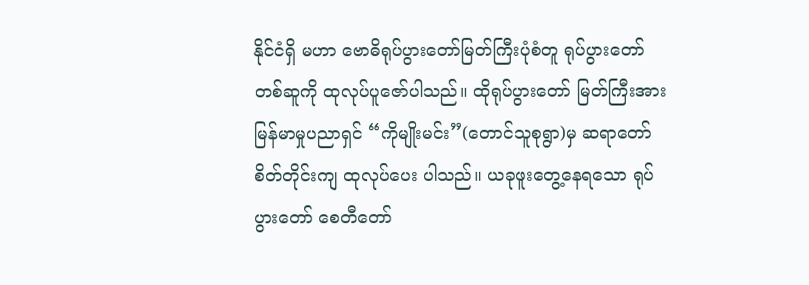နိုင်ငံရှိ မဟာ ဗောဓိရုပ်ပွားတော်မြတ်ကြီးပုံစံတူ ရုပ်ပွားတော်တစ်ဆူကို ထုလုပ်ပူဇော်ပါသည်။ ထိုရုပ်ပွားတော် မြတ်ကြီးအား မြန်မာမှုပညာရှင် “ကိုမျိုးမင်း”(တောင်သူစုရွာ)မှ ဆရာတော်စိတ်တိုင်းကျ ထုလုပ်ပေး ပါသည်။ ယခုဖူးတွေ့နေရသော ရုပ်ပွားတော် စေတီတော်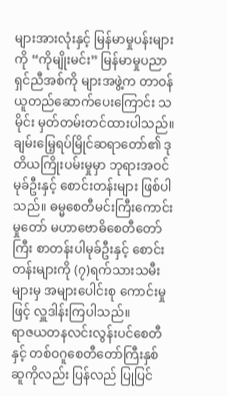များအားလုံးနှင့် မြန်မာမှုပန်းများကို “ကိုမျိုးမင်း” မြန်မာမှုပညာရှင်ညီအစ်ကို များအဖွဲ့က တာဝန်ယူတည်ဆောက်ပေးကြောင်း သမိုင်း မှတ်တမ်းတင်ထားပါသည်။
ချမ်းမြေ့ရပ်မြိုင်ဆရာတော်၏ ဒုတိယကြိုးပမ်းမှုမှာ ဘုရားအဝင်မုခ်ဦးနှင့် စောင်းတန်းများ ဖြစ်ပါသည်။ ဓမ္မစေတီမင်းကြီးကောင်းမှုတော် မဟာဗောဓိစေတီတော်ကြီး စာတန်းပါမုခ်ဦးနှင့် စောင်းတန်းများကို (၇)ရက်သားသမီးများမှ အများပေါင်းစု ကောင်းမှုဖြင့် လှူဒါန်းကြပါသည်။
ရာဇယတနလင်းလွန်းပင်စေတီနှင့် တစ်ဝဂူစေတီတော်ကြီးနှစ်ဆူကိုလည်း ပြန်လည် ပြုပြင်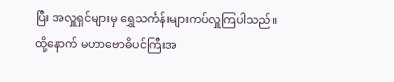ပြီး အလှူရှင်များမှ ရွှေသင်္ကန်းများကပ်လှူကြပါသည်။
ထို့နောက် မဟာဗောဓိပင်ကြီးအ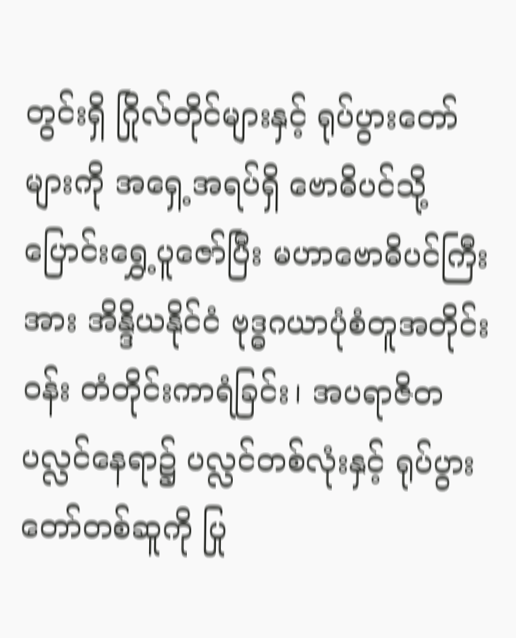တွင်းရှိ ဂြိုလ်တိုင်များနှင့် ရုပ်ပွားတော်များကို အရှေ့အရပ်ရှိ ဗောဓိပင်သို့ ပြောင်းရွှေ့ပူဇော်ပြီး မဟာဗောဓိပင်ကြီးအား အိန္ဒိယနိုင်ငံ ဗုဒ္ဓဂယာပုံစံတူအတိုင်း ဝန်း တံတိုင်းကာရံခြင်း၊ အပရာဇိတပလ္လင်နေရာ၌ ပလ္လင်တစ်လုံးနှင့် ရုပ်ပွားတော်တစ်ဆူကို ပြု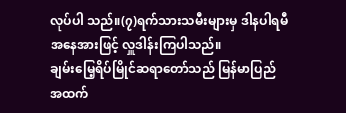လုပ်ပါ သည်။(၇)ရက်သားသမီးများမှ ဒါနပါရမီ အနေအားဖြင့် လှူဒါန်းကြပါသည်။
ချမ်းမြေ့ရိပ်မြိုင်ဆရာတော်သည် မြန်မာပြည် အထက်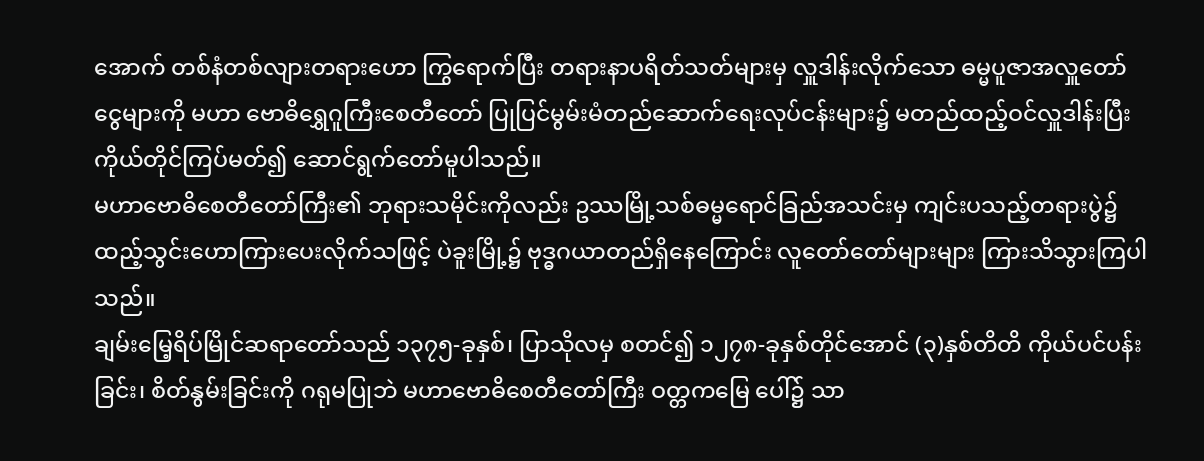အောက် တစ်နံတစ်လျားတရားဟော ကြွရောက်ပြီး တရားနာပရိတ်သတ်များမှ လှူဒါန်းလိုက်သော ဓမ္မပူဇာအလှူတော်ငွေများကို မဟာ ဗောဓိရွှေဂူကြီးစေတီတော် ပြုပြင်မွမ်းမံတည်ဆောက်ရေးလုပ်ငန်းများ၌ မတည်ထည့်ဝင်လှူဒါန်းပြီး ကိုယ်တိုင်ကြပ်မတ်၍ ဆောင်ရွက်တော်မူပါသည်။
မဟာဗောဓိစေတီတော်ကြီး၏ ဘုရားသမိုင်းကိုလည်း ဥဿမြို့သစ်ဓမ္မရောင်ခြည်အသင်းမှ ကျင်းပသည့်တရားပွဲ၌ ထည့်သွင်းဟောကြားပေးလိုက်သဖြင့် ပဲခူးမြို့၌ ဗုဒ္ဓဂယာတည်ရှိနေကြောင်း လူတော်တော်များများ ကြားသိသွားကြပါသည်။
ချမ်းမြေ့ရိပ်မြိုင်ဆရာတော်သည် ၁၃၇၅-ခုနှစ်၊ ပြာသိုလမှ စတင်၍ ၁၂၇၈-ခုနှစ်တိုင်အောင် (၃)နှစ်တိတိ ကိုယ်ပင်ပန်းခြင်း၊ စိတ်နွမ်းခြင်းကို ဂရုမပြုဘဲ မဟာဗောဓိစေတီတော်ကြီး ဝတ္တကမြေ ပေါ်၌ သာ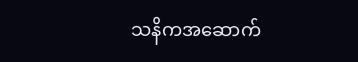သနိကအဆောက်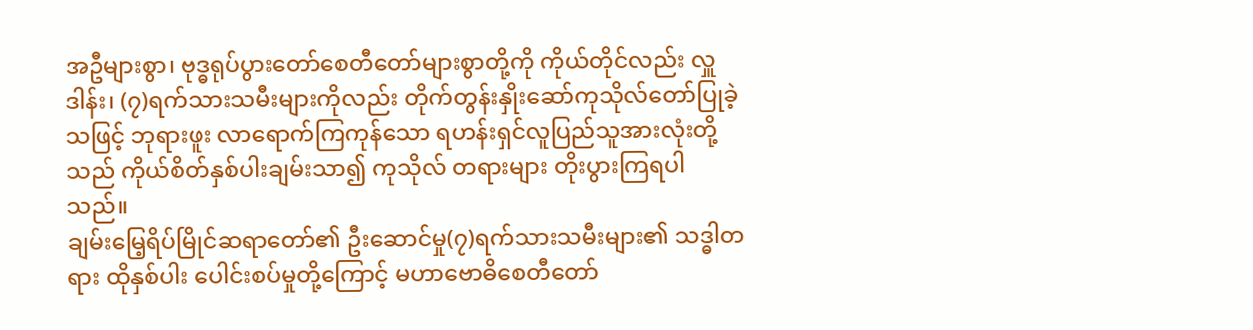အဦများစွာ၊ ဗုဒ္ဓရုပ်ပွားတော်စေတီတော်များစွာတို့ကို ကိုယ်တိုင်လည်း လှူဒါန်း၊ (၇)ရက်သားသမီးများကိုလည်း တိုက်တွန်းနှိုးဆော်ကုသိုလ်တော်ပြုခဲ့သဖြင့် ဘုရားဖူး လာရောက်ကြကုန်သော ရဟန်းရှင်လူပြည်သူအားလုံးတို့သည် ကိုယ်စိတ်နှစ်ပါးချမ်းသာ၍ ကုသိုလ် တရားများ တိုးပွားကြရပါသည်။
ချမ်းမြေ့ရိပ်မြိုင်ဆရာတော်၏ ဦးဆောင်မှု(၇)ရက်သားသမီးများ၏ သဒ္ဓါတရား ထိုနှစ်ပါး ပေါင်းစပ်မှုတို့ကြောင့် မဟာဗောဓိစေတီတော်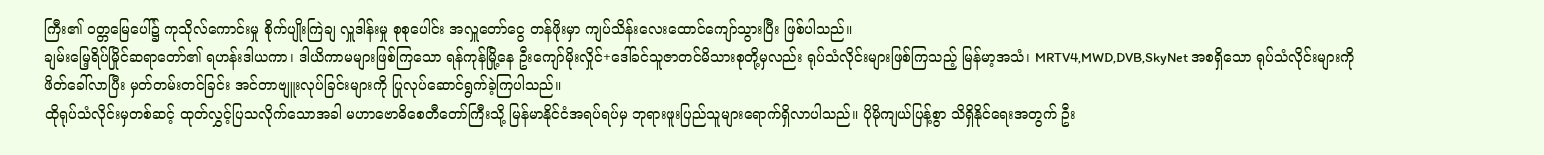ကြီး၏ ဝတ္တမြေပေါ်၌ ကုသိုလ်ကောင်းမှု စိုက်ပျိုးကြဲချ လှူဒါန်းမှု စုစုပေါင်း အလှူတော်ငွေ တန်ဖိုးမှာ ကျပ်သိန်းလေးထောင်ကျော်သွားပြီး ဖြစ်ပါသည်။
ချမ်းမြေ့ရိပ်မြိုင်ဆရာတော်၏ ရဟန်းဒါယကာ၊ ဒါယိကာမများဖြစ်ကြသော ရန်ကုန်မြို့နေ ဦးကျော်မိုးလှိုင်+ဒေါ်ခင်သူဇာတင်မိသားစုတို့မှလည်း ရုပ်သံလိုင်းများဖြစ်ကြသည့် မြန်မာ့အသံ၊ MRTV4,MWD,DVB,SkyNet အစရှိသော ရုပ်သံလိုင်းများကို ဖိတ်ခေါ်လာပြီး မှတ်တမ်းတင်ခြင်း အင်တာဗျူးလုပ်ခြင်းများကို ပြုလုပ်ဆောင်ရွက်ခဲ့ကြပါသည်။
ထိုရုပ်သံလိုင်းမှတစ်ဆင့် ထုတ်လွှင့်ပြသလိုက်သောအခါ မဟာဗောဓိစေတီတော်ကြီးသို့ မြန်မာနိုင်ငံအရပ်ရပ်မှ ဘုရားဖူးပြည်သူများရောက်ရှိလာပါသည်။ ပိုမိုကျယ်ပြန့်စွာ သိရှိနိုင်ရေးအတွက် ဦး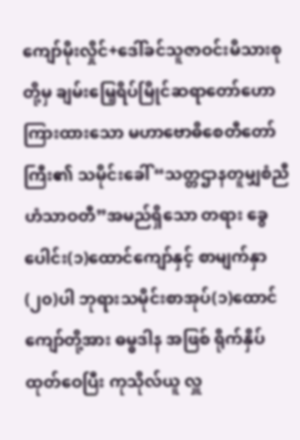ကျော်မိုးလှိုင်+ဒေါ်ခင်သူဇာဝင်းမိသားစုတို့မှ ချမ်းမြေ့ရိပ်မြိုင်ဆရာတော်ဟောကြားထားသော မဟာဗောဓိစေတီတော်ကြီး၏ သမိုင်းခေါ် “သတ္တဌာနတူမျှစံညီ ဟံသာဝတီ”အမည်ရှိသော တရား ခွေပေါင်း(၁)ထောင်ကျော်နှင့် စာမျက်နှာ(၂၀)ပါ ဘုရားသမိုင်းစာအုပ်(၁)ထောင်ကျော်တို့အား ဓမ္ဓဒါန အဖြစ် ရိုက်နှိပ်ထုတ်ဝေပြီး ကုသိုလ်ယူ လှူ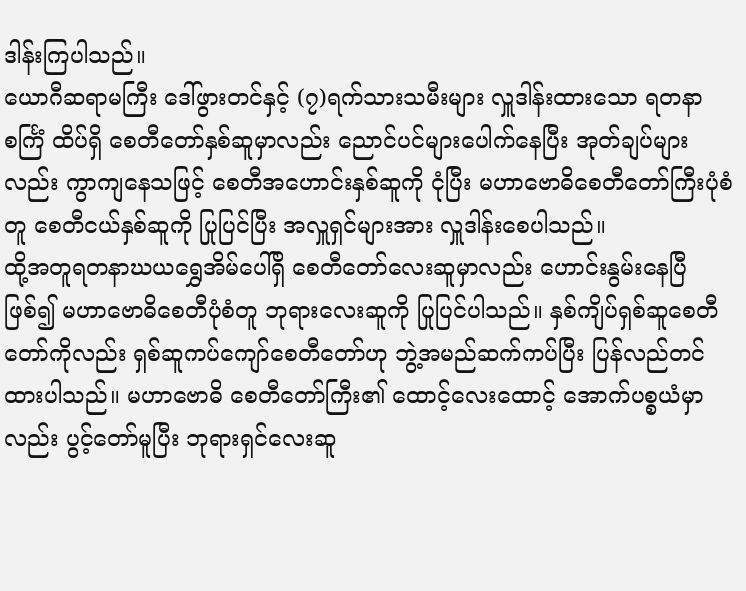ဒါန်းကြပါသည်။
ယောဂီဆရာမကြီး ဒေါ်ဖွားတင်နှင့် (၇)ရက်သားသမီးများ လှူဒါန်းထားသော ရတနာစင်္ကြံ ထိပ်ရှိ စေတီတော်နှစ်ဆူမှာလည်း ညောင်ပင်များပေါက်နေပြီး အုတ်ချပ်များလည်း ကွာကျနေသဖြင့် စေတီအဟောင်းနှစ်ဆူကို ငုံပြီး မဟာဗောဓိစေတီတော်ကြီးပုံစံတူ စေတီငယ်နှစ်ဆူကို ပြုပြင်ပြီး အလှူရှင်များအား လှူဒါန်းစေပါသည်။
ထို့အတူရတနာဃယရွှေအိမ်ပေါ်ရှိ စေတီတော်လေးဆူမှာလည်း ဟောင်းနွမ်းနေပြီဖြစ်၍ မဟာဗောဓိစေတီပုံစံတူ ဘုရားလေးဆူကို ပြုပြင်ပါသည်။ နှစ်ကျိပ်ရှစ်ဆူစေတီတော်ကိုလည်း ရှစ်ဆူကပ်ကျော်စေတီတော်ဟု ဘွဲ့အမည်ဆက်ကပ်ပြီး ပြန်လည်တင်ထားပါသည်။ မဟာဗောဓိ စေတီတော်ကြီး၏ ထောင့်လေးထောင့် အောက်ပစ္စယံမှာလည်း ပွင့်တော်မူပြီး ဘုရားရှင်လေးဆူ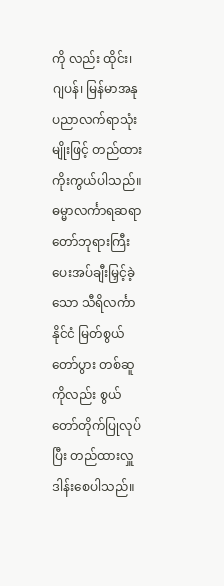ကို လည်း ထိုင်း၊ ဂျပန်၊ မြန်မာအနုပညာလက်ရာသုံးမျိုးဖြင့် တည်ထားကိုးကွယ်ပါသည်။
ဓမ္မာလင်္ကာရဆရာတော်ဘုရားကြီး ပေးအပ်ချီးမြှင့်ခဲ့သော သီရိလင်္ကာနိုင်ငံ မြတ်စွယ်တော်ပွား တစ်ဆူကိုလည်း စွယ်တော်တိုက်ပြုလုပ်ပြီး တည်ထားလှူဒါန်းစေပါသည်။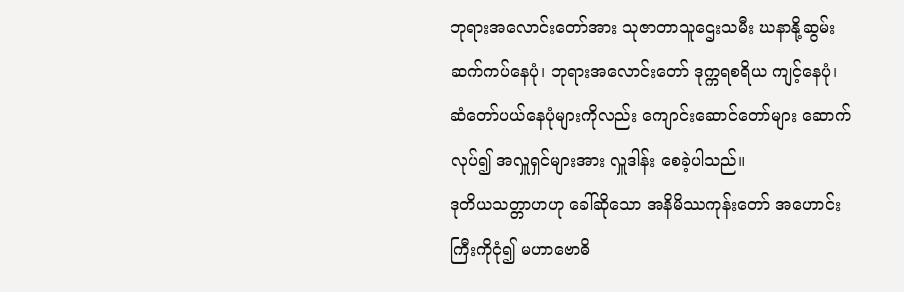ဘုရားအလောင်းတော်အား သုဇာတာသူဌေးသမီး ဃနာနို့ဆွမ်းဆက်ကပ်နေပုံ၊ ဘုရားအလောင်းတော် ဒုက္ကရစရိယ ကျင့်နေပုံ၊ ဆံတော်ပယ်နေပုံများကိုလည်း ကျောင်းဆောင်တော်များ ဆောက်လုပ်၍ အလှူရှင်များအား လှူဒါန်း စေခဲ့ပါသည်။
ဒုတိယသတ္တာဟဟု ခေါ်ဆိုသော အနိမိဿကုန်းတော် အဟောင်းကြီးကိုငုံ၍ မဟာဗောဓိ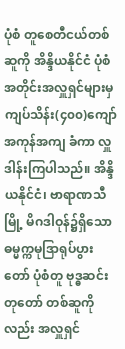ပုံစံ တူစေတီငယ်တစ်ဆူကို အိန္ဒိယနိုင်ငံ ပုံစံအတိုင်းအလှူရှင်များမှ ကျပ်သိန်း(၄၀၀)ကျော် အကုန်အကျ ခံကာ လှူဒါန်းကြပါသည်။ အိန္ဒိယနိုင်ငံ၊ ဗာရာဏသီမြို့ မိဂဒါဝုန်၌ရှိသော ဓမ္မက္ကမုဒြာရုပ်ပွားတော် ပုံစံတူ ဗုဒ္ဓဆင်းတုတော် တစ်ဆူကိုလည်း အလှူရှင်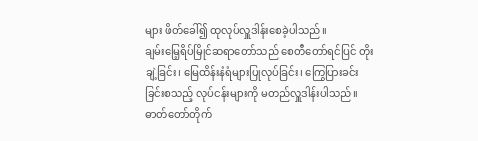များ ဖိတ်ခေါ်၍ ထုလုပ်လှူဒါန်းစေခဲ့ပါသည်။
ချမ်းမြေ့ရိပ်မြိုင်ဆရာတော်သည် စေတီတော်ရင်ပြင် တိုးချဲ့ခြင်း၊ မြေထိန်းနံရံများပြုလုပ်ခြင်း၊ ကြွေပြားခင်းခြင်းစသည့် လုပ်ငန်းများကို မတည်လှူဒါန်းပါသည်။ ဓာတ်တော်တိုက်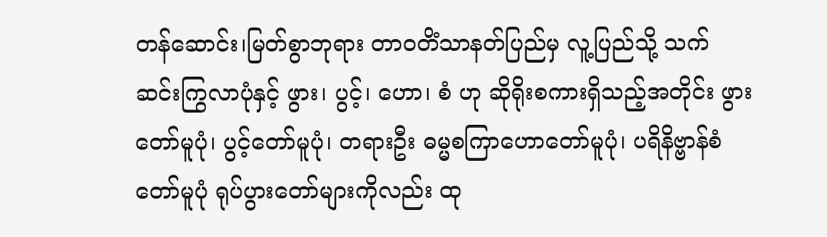တန်ဆောင်း၊မြတ်စွာဘုရား တာဝတိံသာနတ်ပြည်မှ လူ့ပြည်သို့ သက်ဆင်းကြွလာပုံနှင့် ဖွား၊ ပွင့်၊ ဟော၊ စံ ဟု ဆိုရိုးစကားရှိသည့်အတိုင်း ဖွားတော်မူပုံ၊ ပွင့်တော်မူပုံ၊ တရားဦး ဓမ္မစကြာဟောတော်မူပုံ၊ ပရိနိဗ္ဗာန်စံတော်မူပုံ ရုပ်ပွားတော်များကိုလည်း ထု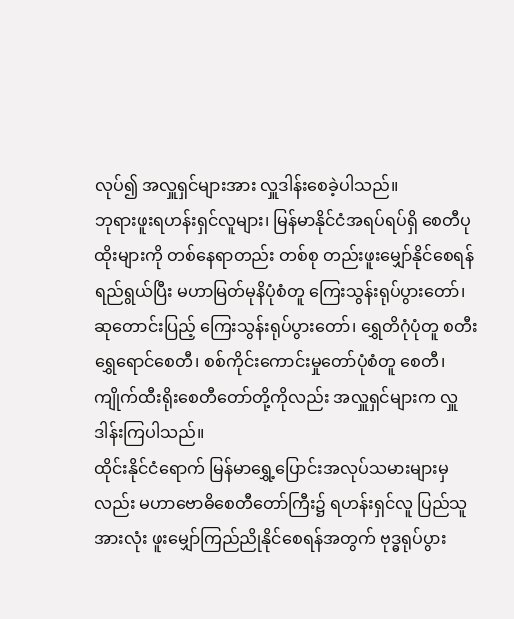လုပ်၍ အလှူရှင်များအား လှူဒါန်းစေခဲ့ပါသည်။
ဘုရားဖူးရဟန်းရှင်လူများ၊ မြန်မာနိုင်ငံအရပ်ရပ်ရှိ စေတီပုထိုးများကို တစ်နေရာတည်း တစ်စု တည်းဖူးမျှော်နိုင်စေရန် ရည်ရွယ်ပြီး မဟာမြတ်မုနိပုံစံတူ ကြေးသွန်းရုပ်ပွားတော်၊ ဆုတောင်းပြည့် ကြေးသွန်းရုပ်ပွားတော်၊ ရွှေတိဂုံပုံတူ စတီးရွှေရောင်စေတီ၊ စစ်ကိုင်းကောင်းမှုတော်ပုံစံတူ စေတီ၊ ကျိုက်ထီးရိုးစေတီတော်တို့ကိုလည်း အလှူရှင်များက လှူဒါန်းကြပါသည်။
ထိုင်းနိုင်ငံရောက် မြန်မာရွှေ့ပြောင်းအလုပ်သမားများမှလည်း မဟာဗောဓိစေတီတော်ကြီး၌ ရဟန်းရှင်လူ ပြည်သူအားလုံး ဖူးမျှော်ကြည်ညိုနိုင်စေရန်အတွက် ဗုဒ္ဓရုပ်ပွား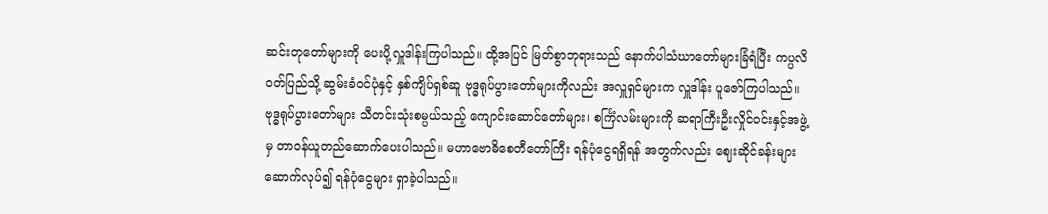ဆင်းတုတော်များကို ပေးပို့လှူဒါန်းကြပါသည်။ ထို့အပြင် မြတ်စွာဘုရားသည် နောက်ပါသံဃာတော်များခြံရံပြီး ကပ္ပလိ ဝတ်ပြည်သို့ ဆွမ်းခံဝင်ပုံနှင့် နှစ်ကျိပ်ရှစ်ဆူ ဗုဒ္ဓရုပ်ပွားတော်များကိုလည်း အလှူရှင်များက လှူဒါန်း ပူဇော်ကြပါသည်။
ဗုဒ္ဓရုပ်ပွားတော်များ သီတင်းသုံးစမ္ပယ်သည့် ကျောင်းဆောင်တော်များ၊ စင်္ကြံလမ်းများကို ဆရာကြီးဦးလှိုင်ဝင်းနှင့်အဖွဲ့မှ တာဝန်ယူတည်ဆောက်ပေးပါသည်။ မဟာဗောဓိစေတီတော်ကြီး ရန်ပုံငွေရရှိရန် အတွက်လည်း ဈေးဆိုင်ခန်းများ ဆောက်လုပ်၍ ရန်ပုံငွေများ ရှာခဲ့ပါသည်။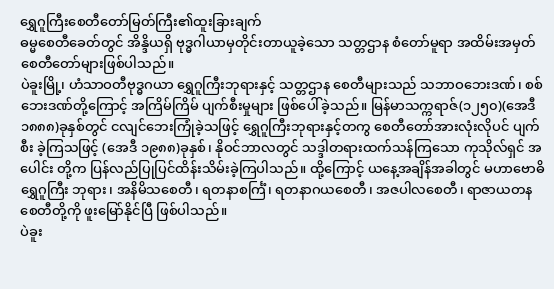ရွှေဂူကြီးစေတီတော်မြတ်ကြီး၏ထူးခြားချက်
ဓမ္မစေတီခေတ်တွင် အိန္ဒိယရှိ ဗုဒ္ဓဂါယာမှတိုင်းတာယူခဲ့သော သတ္တဌာန စံတော်မူရာ အထိမ်းအမှတ် စေတီတော်များဖြစ်ပါသည်။
ပဲခူးမြို့၊ ဟံသာဝတီဗုဒ္ဓဂယာ ရွှေဂူကြီးဘုရားနှင့် သတ္တဌာန စေတီများသည် သဘာဝဘေးဒဏ်၊ စစ်ဘေးဒဏ်တို့ကြောင့် အကြိမ်ကြိမ် ပျက်စီးမှုများ ဖြစ်ပေါ်ခဲ့သည်။ မြန်မာသက္ကရာဇ်(၁၂၅၀)(အေဒီ ၁၈၈၈)ခုနှစ်တွင် ငလျင်ဘေးကြုံခဲ့သဖြင့် ရွှေဂူကြီးဘုရားနှင့်တကွ စေတီတော်အားလုံးလိုပင် ပျက်စီး ခဲ့ကြသဖြင့် (အေဒီ ၁၉၈၈)ခုနှစ်၊ နိုဝင်ဘာလတွင် သဒ္ဒါတရားထက်သန်ကြသော ကုသိုလ်ရှင် အပေါင်း တို့က ပြန်လည်ပြုပြင်ထိန်းသိမ်းခဲ့ကြပါသည်။ ထို့ကြောင့် ယနေ့အချိန်အခါတွင် မဟာဗောဓိရွှေဂူကြီး ဘုရား၊ အနိမိသစေတီ၊ ရတနာစင်္ကြံ၊ ရတနာဂယစေတီ၊ အဇပါလစေတီ၊ ရာဇာယတန စေတီတို့ကို ဖူးမြော်နိုင်ပြီ ဖြစ်ပါသည်။
ပဲခူး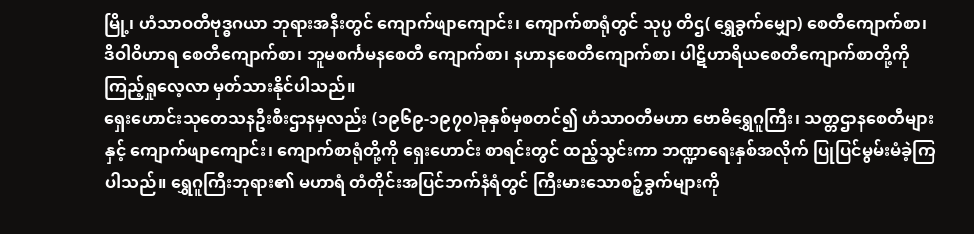မြို့၊ ဟံသာဝတီဗုဒ္ဓဂယာ ဘုရားအနီးတွင် ကျောက်ဖျာကျောင်း၊ ကျောက်စာရုံတွင် သုပ္ပ တိဌ( ရွှေခွက်မျှော) စေတီကျောက်စာ၊ ဒိဝါဝိဟာရ စေတီကျောက်စာ၊ ဘူမစင်္ကမနစေတီ ကျောက်စာ၊ နဟာနစေတီကျောက်စာ၊ ပါဋိဟာရိယစေတီကျောက်စာတို့ကို ကြည့်ရှုလေ့လာ မှတ်သားနိုင်ပါသည်။
ရှေးဟောင်းသုတေသနဦးစီးဌာနမှလည်း (၁၉၆၉-၁၉၇၀)ခုနှစ်မှစတင်၍ ဟံသာဝတီမဟာ ဗောဓိရွှေဂူကြီး၊ သတ္တဌာနစေတီများနှင့် ကျောက်ဖျာကျောင်း၊ ကျောက်စာရုံတို့ကို ရှေးဟောင်း စာရင်းတွင် ထည့်သွင်းကာ ဘဏ္ဍာရေးနှစ်အလိုက် ပြုပြင်မွမ်းမံခဲ့ကြပါသည်။ ရွှေဂူကြီးဘုရား၏ မဟာရံ တံတိုင်းအပြင်ဘက်နံရံတွင် ကြီးမားသောစဉ့်ခွက်များကို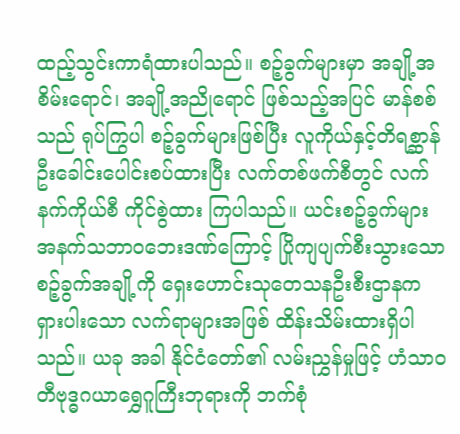ထည့်သွင်းကာရံထားပါသည်။ စဉ့်ခွက်များမှာ အချို့အစိမ်းရောင်၊ အချို့အညိုရောင် ဖြစ်သည့်အပြင် မာန်စစ်သည် ရုပ်ကြွပါ စဉ့်ခွက်များဖြစ်ပြီး လူကိုယ်နှင့်တိရစ္ဆာန်ဦးခေါင်းပေါင်းစပ်ထားပြီး လက်တစ်ဖက်စီတွင် လက်နက်ကိုယ်စီ ကိုင်စွဲထား ကြပါသည်။ ယင်းစဉ့်ခွက်များအနက်သဘာဝဘေးဒဏ်ကြောင့် ပြိုကျပျက်စီးသွားသော စဉ့်ခွက်အချို့ကို ရှေးဟောင်းသုတေသနဦးစီးဌာနက ရှားပါးသော လက်ရာများအဖြစ် ထိန်းသိမ်းထားရှိပါသည်။ ယခု အခါ နိုင်ငံတော်၏ လမ်းညွှန်မှုဖြင့် ဟံသာဝတီဗုဒ္ဓဂယာရွှေဂူကြီးဘုရားကို ဘက်စုံ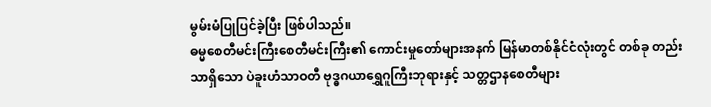မွမ်းမံပြုပြင်ခဲ့ပြီး ဖြစ်ပါသည်။
ဓမ္မစေတီမင်းကြီးစေတီမင်းကြီး၏ ကောင်းမှုတော်များအနက် မြန်မာတစ်နိုင်ငံလုံးတွင် တစ်ခု တည်းသာရှိသော ပဲခူးဟံသာဝတီ ဗုဒ္ဓဂယာရွှေဂူကြီးဘုရားနှင့် သတ္တဌာနစေတီများ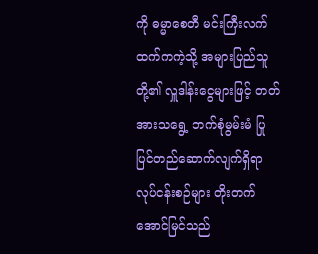ကို ဓမ္မာစေတီ မင်းကြီးလက်ထက်ကကဲ့သို့ အများပြည်သူတို့၏ လှူဒါန်းငွေများဖြင့် တတ်အားသရွေ့ ဘက်စုံမွမ်းမံ ပြုပြင်တည်ဆောက်လျက်ရှိရာ လုပ်ငန်းစဉ်များ တိုးတက်အောင်မြင်သည်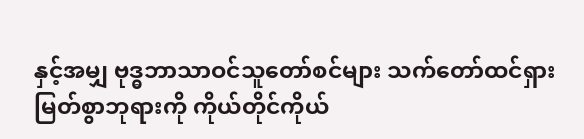နှင့်အမျှ ဗုဒ္ဓဘာသာဝင်သူတော်စင်များ သက်တော်ထင်ရှား မြတ်စွာဘုရားကို ကိုယ်တိုင်ကိုယ်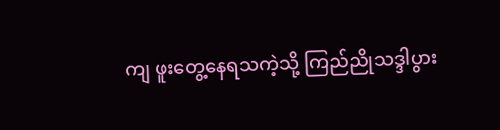ကျ ဖူးတွေ့နေရသကဲ့သို့ ကြည်ညိုသဒ္ဒါပွား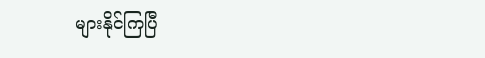များနိုင်ကြပြီ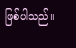ဖြစ်ပါသည်။